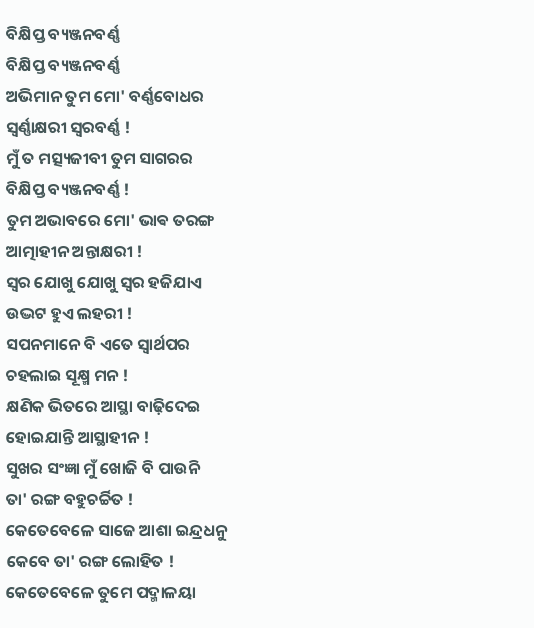ବିକ୍ଷିପ୍ତ ବ୍ୟଞ୍ଜନବର୍ଣ୍ଣ
ବିକ୍ଷିପ୍ତ ବ୍ୟଞ୍ଜନବର୍ଣ୍ଣ
ଅଭିମାନ ତୁମ ମୋ' ବର୍ଣ୍ଣବୋଧର
ସ୍ୱର୍ଣ୍ଣାକ୍ଷରୀ ସ୍ୱରବର୍ଣ୍ଣ !
ମୁଁ ତ ମତ୍ସ୍ୟଜୀବୀ ତୁମ ସାଗରର
ବିକ୍ଷିପ୍ତ ବ୍ୟଞ୍ଜନବର୍ଣ୍ଣ !
ତୁମ ଅଭାବରେ ମୋ' ଭାଵ ତରଙ୍ଗ
ଆତ୍ମାହୀନ ଅନ୍ତାକ୍ଷରୀ !
ସ୍ୱର ଯୋଖୁ ଯୋଖୁ ସ୍ୱର ହଜିଯାଏ
ଉଦ୍ଭଟ ହୁଏ ଲହରୀ !
ସପନମାନେ ବି ଏତେ ସ୍ୱାର୍ଥପର
ଚହଲାଇ ସୂକ୍ଷ୍ମ ମନ !
କ୍ଷଣିକ ଭିତରେ ଆସ୍ଥା ବାଢ଼ିଦେଇ
ହୋଇଯାନ୍ତି ଆସ୍ଥାହୀନ !
ସୁଖର ସଂଜ୍ଞା ମୁଁ ଖୋଜି ବି ପାଉନି
ତା' ରଙ୍ଗ ବହୁଚର୍ଚ୍ଚିତ !
କେତେବେଳେ ସାଜେ ଆଶା ଇନ୍ଦ୍ରଧନୁ
କେବେ ତା' ରଙ୍ଗ ଲୋହିତ !
କେତେବେଳେ ତୁମେ ପଦ୍ମାଳୟା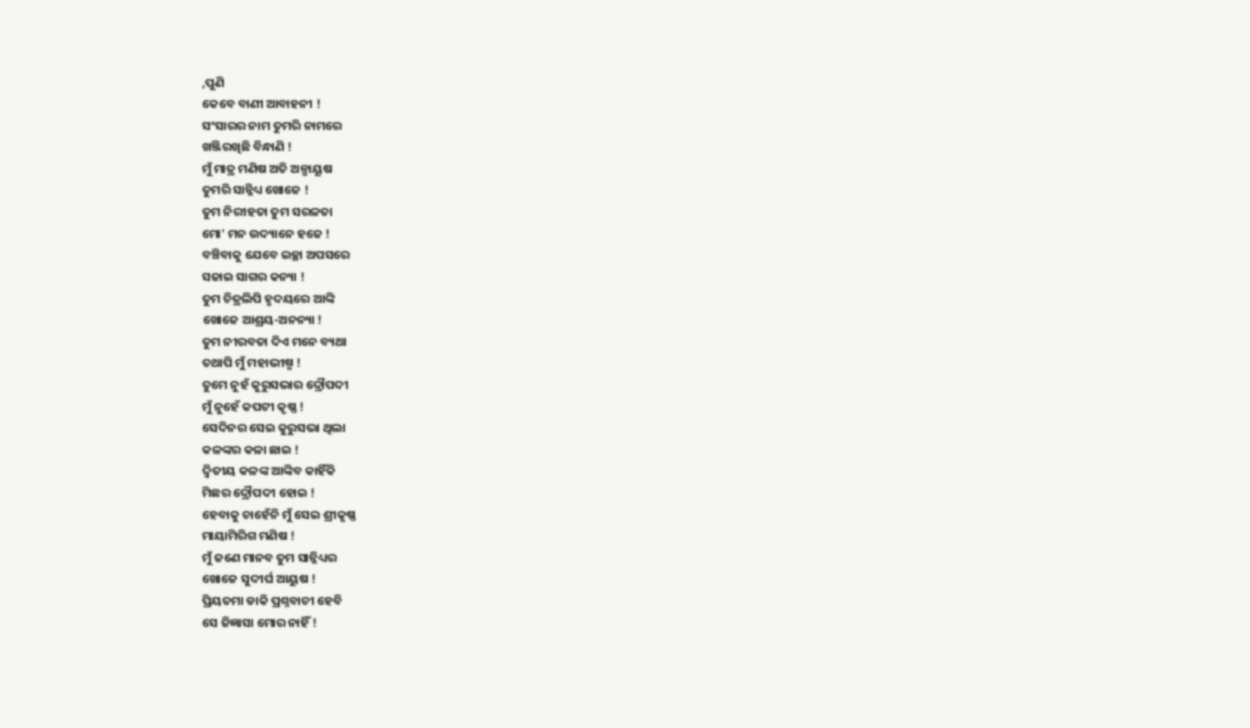,ପୁଣି
କେବେ ବାଣୀ ଆବାହନୀ !
ସଂସାରର ନାମ ତୁମରି ନାମରେ
ଖଞ୍ଜିରଖିଛି ବିନ୍ଧାଣି !
ମୁଁ ମାତ୍ର ମଣିଷ ଅତି ଅଳ୍ପାୟୂଷ
ତୁମରି ସାନ୍ନିଧ୍ୟ ଖୋଜେ !
ତୁମ ନିରୀହତା ତୁମ ସରଳତା
ମୋ' ମନ ଉଦ୍ୟାନେ ହଜେ !
ବଞ୍ଚିବାକୁ ଯେବେ ଇଚ୍ଛା ଅପସରେ
ସଜାଇ ସାଗର କନ୍ୟା !
ତୁମ ଚିତ୍ରଲିପି ହୃଦୟରେ ଆଙ୍କି
ଖୋଜେ ଆଶ୍ରୟ-ଅନନ୍ୟା !
ତୁମ ନୀରବତା ଦିଏ ମନେ ବ୍ୟଥା
ତଥାପି ମୁଁ ମହାଭୀଷ୍ମ !
ତୁମେ ନୁହଁ କୁରୁସଭାର ଦ୍ରୌପଦୀ
ମୁଁ ନୁହେଁ କପଟୀ କୃଷ୍ଣ !
ସେଦିନର ସେଇ କୁରୁସଭା ଥିଲା
କଳଙ୍କର କଳା ଛାଇ !
ଦ୍ଵିତୀୟ କଳଙ୍କ ଆଙ୍କିବ କାହିଁକି
ମିଛର ଦ୍ରୌପଦୀ ହୋଇ !
ହେବାକୁ ଚାହେଁନି ମୁଁ ସେଇ ଶ୍ରୀକୃଷ୍ଣ
ମାୟାମିରିଗ ମଣିଷ !
ମୁଁ ଜଣେ ମାନବ ତୁମ ସାନ୍ନିଧ୍ୟର
ଖୋଜେ ସୁଦୀର୍ଘ ଆୟୁଷ !
ପ୍ରିୟତମା ଡାକି ପ୍ରଶ୍ନବାଚୀ ହେବି
ସେ ଜିଜ୍ଞାସା ମୋର ନାହିଁ !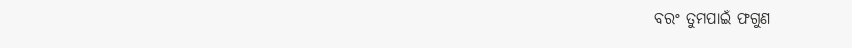ବରଂ ତୁମପାଇଁ ଫଗୁଣ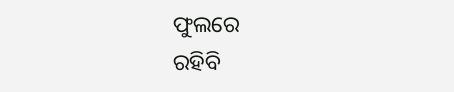ଫୁଲରେ
ରହିବି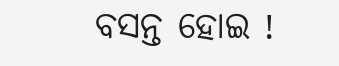ବସନ୍ତ ହୋଇ !